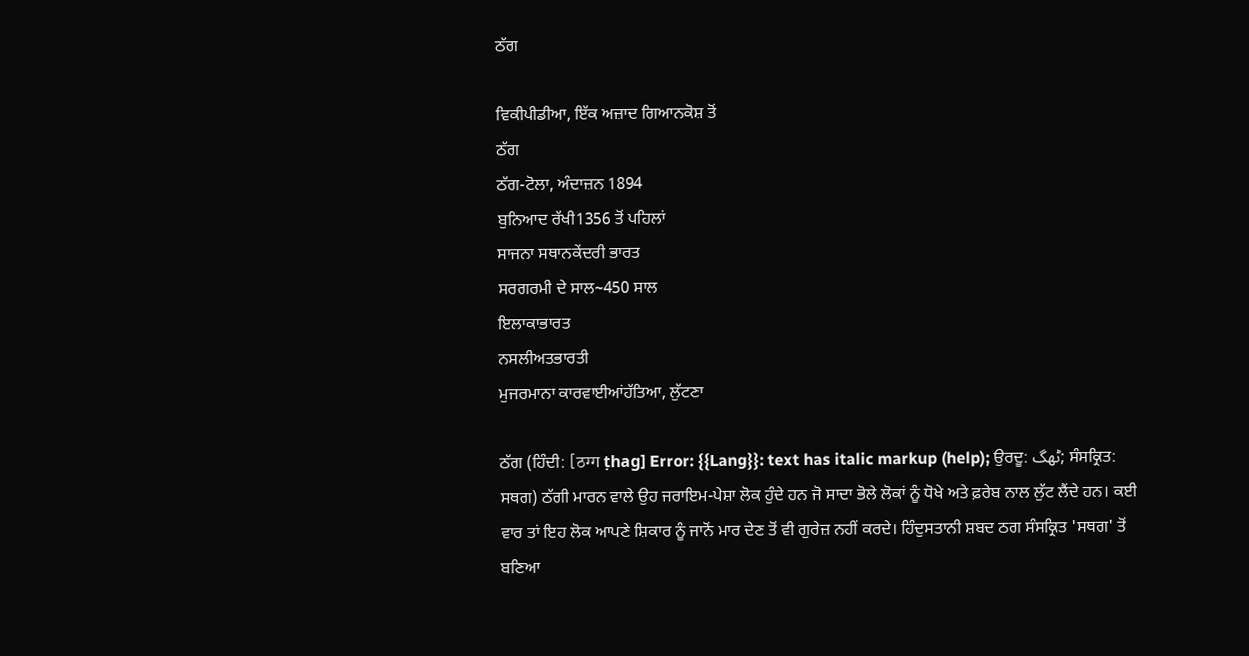ਠੱਗ

ਵਿਕੀਪੀਡੀਆ, ਇੱਕ ਅਜ਼ਾਦ ਗਿਆਨਕੋਸ਼ ਤੋਂ
ਠੱਗ
ਠੱਗ-ਟੋਲਾ, ਅੰਦਾਜ਼ਨ 1894
ਬੁਨਿਆਦ ਰੱਖੀ1356 ਤੋਂ ਪਹਿਲਾਂ
ਸਾਜਨਾ ਸਥਾਨਕੇਂਦਰੀ ਭਾਰਤ
ਸਰਗਰਮੀ ਦੇ ਸਾਲ~450 ਸਾਲ
ਇਲਾਕਾਭਾਰਤ
ਨਸਲੀਅਤਭਾਰਤੀ
ਮੁਜਰਮਾਨਾ ਕਾਰਵਾਈਆਂਹੱਤਿਆ, ਲੁੱਟਣਾ

ਠੱਗ (ਹਿੰਦੀ: [ठग्ग ṭhag] Error: {{Lang}}: text has italic markup (help); ਉਰਦੂ: ٹھگ; ਸੰਸਕ੍ਰਿਤ: ਸਥਗ) ਠੱਗੀ ਮਾਰਨ ਵਾਲੇ ਉਹ ਜਰਾਇਮ-ਪੇਸ਼ਾ ਲੋਕ ਹੁੰਦੇ ਹਨ ਜੋ ਸਾਦਾ ਭੋਲੇ ਲੋਕਾਂ ਨੂੰ ਧੋਖੇ ਅਤੇ ਫ਼ਰੇਬ ਨਾਲ ਲੁੱਟ ਲੈਂਦੇ ਹਨ। ਕਈ ਵਾਰ ਤਾਂ ਇਹ ਲੋਕ ਆਪਣੇ ਸ਼ਿਕਾਰ ਨੂੰ ਜਾਨੋਂ ਮਾਰ ਦੇਣ ਤੋਂ ਵੀ ਗੁਰੇਜ਼ ਨਹੀਂ ਕਰਦੇ। ਹਿੰਦੁਸਤਾਨੀ ਸ਼ਬਦ ਠਗ ਸੰਸਕ੍ਰਿਤ 'ਸਥਗ' ਤੋਂ ਬਣਿਆ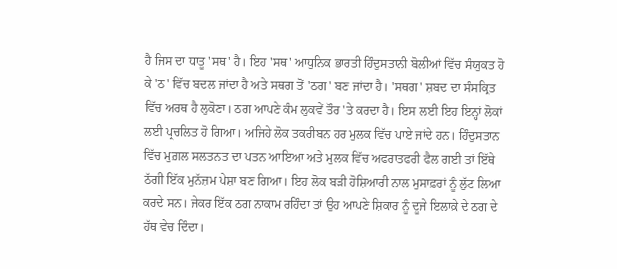ਹੈ ਜਿਸ ਦਾ ਧਾਤੂ 'ਸਥ' ਹੈ। ਇਹ 'ਸਥ' ਆਧੁਨਿਕ ਭਾਰਤੀ ਹਿੰਦੁਸਤਾਨੀ ਬੋਲੀਆਂ ਵਿੱਚ ਸੰਯੁਕਤ ਹੋ ਕੇ 'ਠ' ਵਿੱਚ ਬਦਲ ਜਾਂਦਾ ਹੈ ਅਤੇ ਸਥਗ ਤੋਂ 'ਠਗ' ਬਣ ਜਾਂਦਾ ਹੈ। 'ਸਥਗ' ਸ਼ਬਦ ਦਾ ਸੰਸਕ੍ਰਿਤ ਵਿੱਚ ਅਰਥ ਹੈ ਲੁਕੋਣਾ। ਠਗ ਆਪਣੇ ਕੰਮ ਲੁਕਵੇਂ ਤੌਰ 'ਤੇ ਕਰਦਾ ਹੈ। ਇਸ ਲਈ ਇਹ ਇਨ੍ਹਾਂ ਲੋਕਾਂ ਲਈ ਪ੍ਰਚਲਿਤ ਹੋ ਗਿਆ। ਅਜਿਹੇ ਲੋਕ ਤਕਰੀਬਨ ਹਰ ਮੁਲਕ ਵਿੱਚ ਪਾਏ ਜਾਂਦੇ ਹਨ। ਹਿੰਦੁਸਤਾਨ ਵਿੱਚ ਮੁਗ਼ਲ ਸਲਤਨਤ ਦਾ ਪਤਨ ਆਇਆ ਅਤੇ ਮੁਲਕ ਵਿੱਚ ਅਫਰਾਤਫਰੀ ਫੈਲ ਗਈ ਤਾਂ ਇੱਥੇ ਠੱਗੀ ਇੱਕ ਮੁਨੱਜ਼ਮ ਪੇਸ਼ਾ ਬਣ ਗਿਆ। ਇਹ ਲੋਕ ਬੜੀ ਹੋਸ਼ਿਆਰੀ ਨਾਲ ਮੁਸਾਫ਼ਰਾਂ ਨੂੰ ਲੁੱਟ ਲਿਆ ਕਰਦੇ ਸਨ। ਜੇਕਰ ਇੱਕ ਠਗ ਨਾਕਾਮ ਰਹਿੰਦਾ ਤਾਂ ਉਹ ਆਪਣੇ ਸ਼ਿਕਾਰ ਨੂੰ ਦੂਜੇ ਇਲਾਕ਼ੇ ਦੇ ਠਗ ਦੇ ਹੱਥ ਵੇਚ ਦਿੰਦਾ।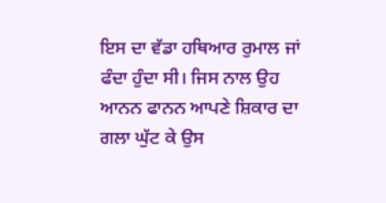ਇਸ ਦਾ ਵੱਡਾ ਹਥਿਆਰ ਰੁਮਾਲ ਜਾਂ ਫੰਦਾ ਹੁੰਦਾ ਸੀ। ਜਿਸ ਨਾਲ ਉਹ ਆਨਨ ਫਾਨਨ ਆਪਣੇ ਸ਼ਿਕਾਰ ਦਾ ਗਲਾ ਘੁੱਟ ਕੇ ਉਸ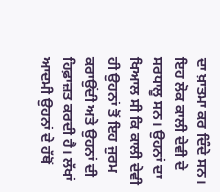ਦਾ ਖ਼ਾਤਮਾ ਕਰ ਦਿੰਦੇ ਸਨ। ਇਹ ਲੋਕ ਕਾਲੀ ਦੇਵੀ ਦੇ ਸਰਧਾਲੂ ਸਨ। ਉਹਨਾਂ ਦਾ ਖਿਆਲ ਸੀ ਕਿ ਕਾਲੀ ਦੇਵੀ ਹੀ ਉਹਨਾਂ ਤੋਂ ਇਹ ਜੁਰਮ ਕਰਾਉਂਦੀ ਅਤੇ ਉਹਨਾਂ ਦੀ ਹਿਫ਼ਾਜ਼ਤ ਕਰਦੀ ਹੈ। ਲੱਖਾਂ ਆਦਮੀ ਉਹਨਾਂ ਦੇ ਹੱਥੋਂ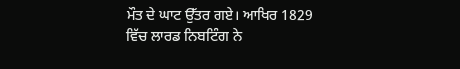ਮੌਤ ਦੇ ਘਾਟ ਉੱਤਰ ਗਏ। ਆਖਿਰ 1829 ਵਿੱਚ ਲਾਰਡ ਨਿਬਟਿੰਗ ਨੇ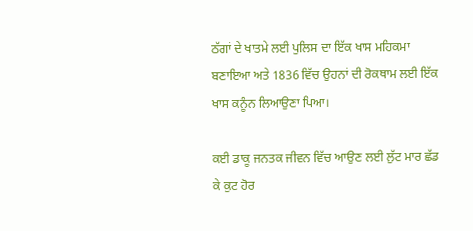ਠੱਗਾਂ ਦੇ ਖਾਤਮੇ ਲਈ ਪੁਲਿਸ ਦਾ ਇੱਕ ਖਾਸ ਮਹਿਕਮਾ ਬਣਾਇਆ ਅਤੇ 1836 ਵਿੱਚ ਉਹਨਾਂ ਦੀ ਰੋਕਥਾਮ ਲਈ ਇੱਕ ਖਾਸ ਕਨੂੰਨ ਲਿਆਉਣਾ ਪਿਆ।

ਕਈ ਡਾਕੂ ਜਨਤਕ ਜੀਵਨ ਵਿੱਚ ਆਉਣ ਲਈ ਲੁੱਟ ਮਾਰ ਛੱਡ ਕੇ ਕੁਟ ਹੋਰ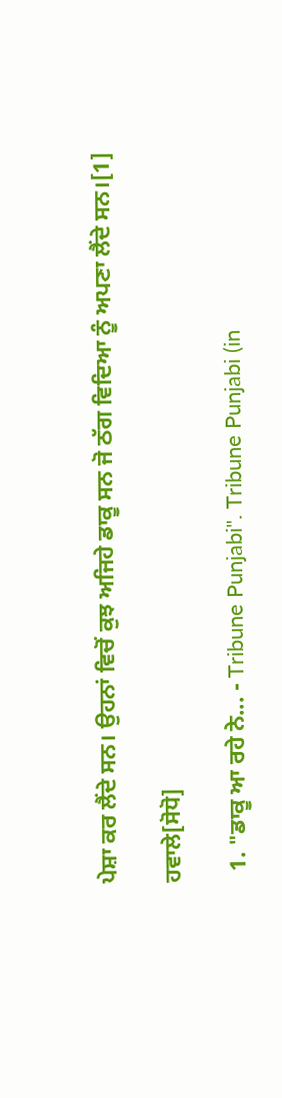ਪੇਸ਼ਾ ਕਰ ਲੈਂਦੇ ਸਨ। ਉਹਨਾਂ ਵਿਚੋਂ ਕੁਝ ਅਜਿਹੇ ਡਾਕੂ ਸਨ ਜੋ ਠੱਗ ਵਿਦਿਆ ਨੂੰ ਅਪਣਾ ਲੈਂਦੇ ਸਨ।[1]

ਹਵਾਲੇ[ਸੋਧੋ]

  1. "ਡਾਕੂ ਆ ਰਹੇ ਨੇ... - Tribune Punjabi". Tribune Punjabi (in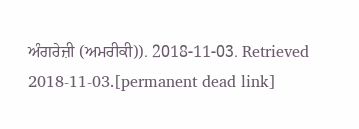ਅੰਗਰੇਜ਼ੀ (ਅਮਰੀਕੀ)). 2018-11-03. Retrieved 2018-11-03.[permanent dead link]